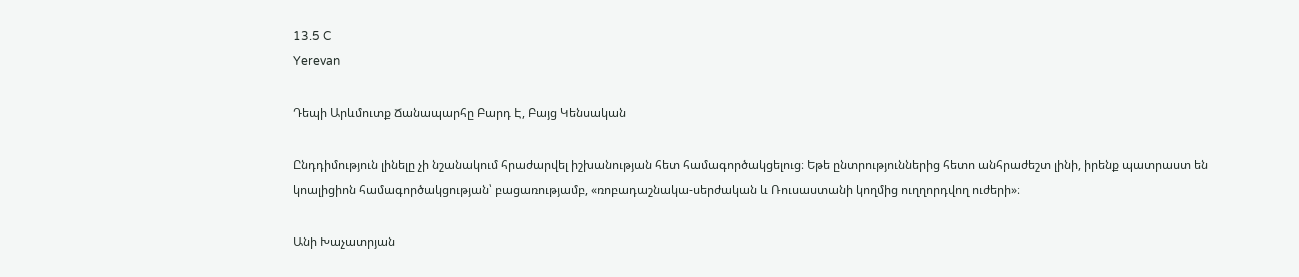13.5 C
Yerevan

Դեպի Արևմուտք Ճանապարհը Բարդ Է, Բայց Կենսական

Ընդդիմություն լինելը չի նշանակում հրաժարվել իշխանության հետ համագործակցելուց։ Եթե ընտրություններից հետո անհրաժեշտ լինի, իրենք պատրաստ են կոալիցիոն համագործակցության՝ բացառությամբ, «ռոբադաշնակա-սերժական և Ռուսաստանի կողմից ուղղորդվող ուժերի»։

Անի Խաչատրյան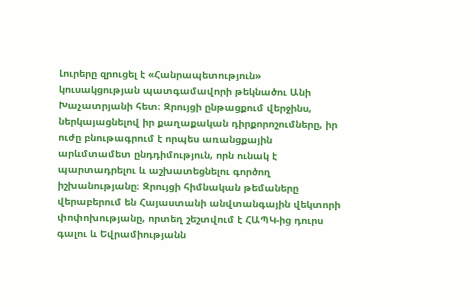Լուրերը զրուցել է «Հանրապետություն» կուսակցության պատգամավորի թեկնածու Անի Խաչատրյանի հետ։ Զրույցի ընթացքում վերջինս, ներկայացնելով իր քաղաքական դիրքորոշումները, իր ուժը բնութագրում է որպես առանցքային արևմտամետ ընդդիմություն, որն ունակ է պարտադրելու և աշխատեցնելու գործող իշխանությանը։ Զրույցի հիմնական թեմաները վերաբերում են Հայաստանի անվտանգային վեկտորի փոփոխությանը, որտեղ շեշտվում է ՀԱՊԿ-ից դուրս գալու և Եվրամիությանն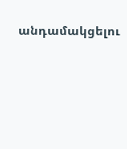անդամակցելու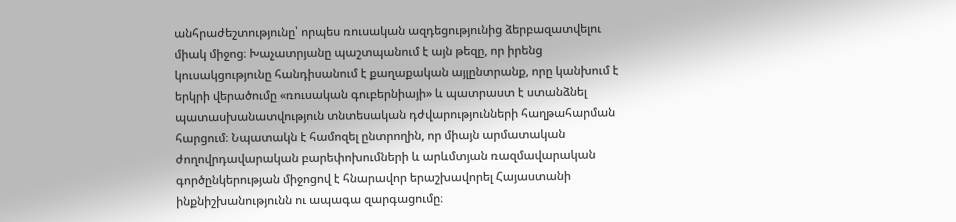անհրաժեշտությունը՝ որպես ռուսական ազդեցությունից ձերբազատվելու միակ միջոց։ Խաչատրյանը պաշտպանում է այն թեզը, որ իրենց կուսակցությունը հանդիսանում է քաղաքական այլընտրանք, որը կանխում է երկրի վերածումը «ռուսական գուբերնիայի» և պատրաստ է ստանձնել պատասխանատվություն տնտեսական դժվարությունների հաղթահարման հարցում։ Նպատակն է համոզել ընտրողին, որ միայն արմատական ժողովրդավարական բարեփոխումների և արևմտյան ռազմավարական գործընկերության միջոցով է հնարավոր երաշխավորել Հայաստանի ինքնիշխանությունն ու ապագա զարգացումը։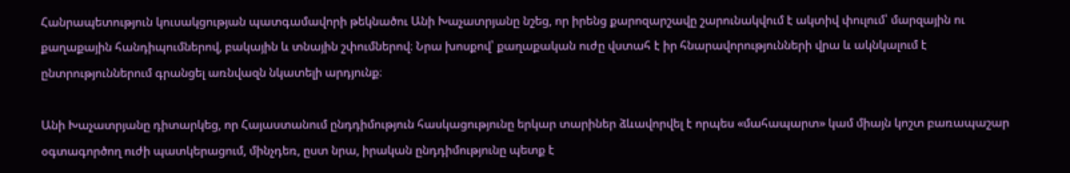Հանրապետություն կուսակցության պատգամավորի թեկնածու Անի Խաչատրյանը նշեց, որ իրենց քարոզարշավը շարունակվում է ակտիվ փուլում՝ մարզային ու քաղաքային հանդիպումներով, բակային և տնային շփումներով։ Նրա խոսքով՝ քաղաքական ուժը վստահ է իր հնարավորությունների վրա և ակնկալում է ընտրություններում գրանցել առնվազն նկատելի արդյունք։

Անի Խաչատրյանը դիտարկեց, որ Հայաստանում ընդդիմություն հասկացությունը երկար տարիներ ձևավորվել է որպես «մահապարտ» կամ միայն կոշտ բառապաշար օգտագործող ուժի պատկերացում, մինչդեռ, ըստ նրա, իրական ընդդիմությունը պետք է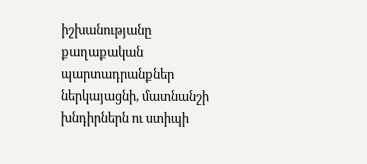իշխանությանը քաղաքական պարտադրանքներ ներկայացնի, մատնանշի խնդիրներն ու ստիպի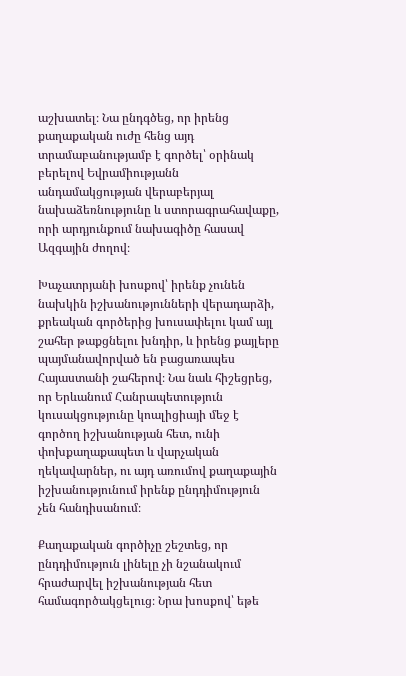աշխատել։ Նա ընդգծեց, որ իրենց քաղաքական ուժը հենց այդ տրամաբանությամբ է գործել՝ օրինակ բերելով Եվրամիությանն անդամակցության վերաբերյալ նախաձեռնությունը և ստորագրահավաքը, որի արդյունքում նախագիծը հասավ Ազգային ժողով։

Խաչատրյանի խոսքով՝ իրենք չունեն նախկին իշխանությունների վերադարձի, քրեական գործերից խուսափելու կամ այլ շահեր թաքցնելու խնդիր, և իրենց քայլերը պայմանավորված են բացառապես Հայաստանի շահերով։ Նա նաև հիշեցրեց, որ Երևանում Հանրապետություն կուսակցությունը կոալիցիայի մեջ է գործող իշխանության հետ, ունի փոխքաղաքապետ և վարչական ղեկավարներ, ու այդ առումով քաղաքային իշխանությունում իրենք ընդդիմություն չեն հանդիսանում։

Քաղաքական գործիչը շեշտեց, որ ընդդիմություն լինելը չի նշանակում հրաժարվել իշխանության հետ համագործակցելուց։ Նրա խոսքով՝ եթե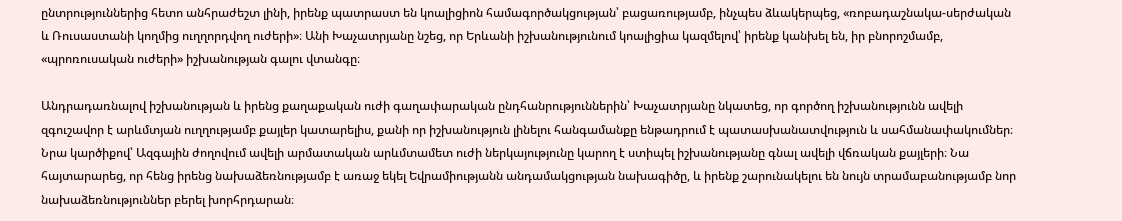ընտրություններից հետո անհրաժեշտ լինի, իրենք պատրաստ են կոալիցիոն համագործակցության՝ բացառությամբ, ինչպես ձևակերպեց, «ռոբադաշնակա-սերժական և Ռուսաստանի կողմից ուղղորդվող ուժերի»։ Անի Խաչատրյանը նշեց, որ Երևանի իշխանությունում կոալիցիա կազմելով՝ իրենք կանխել են, իր բնորոշմամբ, «պրոռուսական ուժերի» իշխանության գալու վտանգը։

Անդրադառնալով իշխանության և իրենց քաղաքական ուժի գաղափարական ընդհանրություններին՝ Խաչատրյանը նկատեց, որ գործող իշխանությունն ավելի զգուշավոր է արևմտյան ուղղությամբ քայլեր կատարելիս, քանի որ իշխանություն լինելու հանգամանքը ենթադրում է պատասխանատվություն և սահմանափակումներ։ Նրա կարծիքով՝ Ազգային ժողովում ավելի արմատական արևմտամետ ուժի ներկայությունը կարող է ստիպել իշխանությանը գնալ ավելի վճռական քայլերի։ Նա հայտարարեց, որ հենց իրենց նախաձեռնությամբ է առաջ եկել Եվրամիությանն անդամակցության նախագիծը, և իրենք շարունակելու են նույն տրամաբանությամբ նոր նախաձեռնություններ բերել խորհրդարան։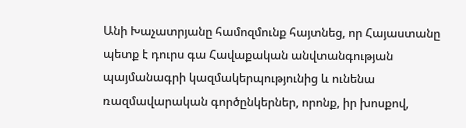Անի Խաչատրյանը համոզմունք հայտնեց, որ Հայաստանը պետք է դուրս գա Հավաքական անվտանգության պայմանագրի կազմակերպությունից և ունենա ռազմավարական գործընկերներ, որոնք, իր խոսքով,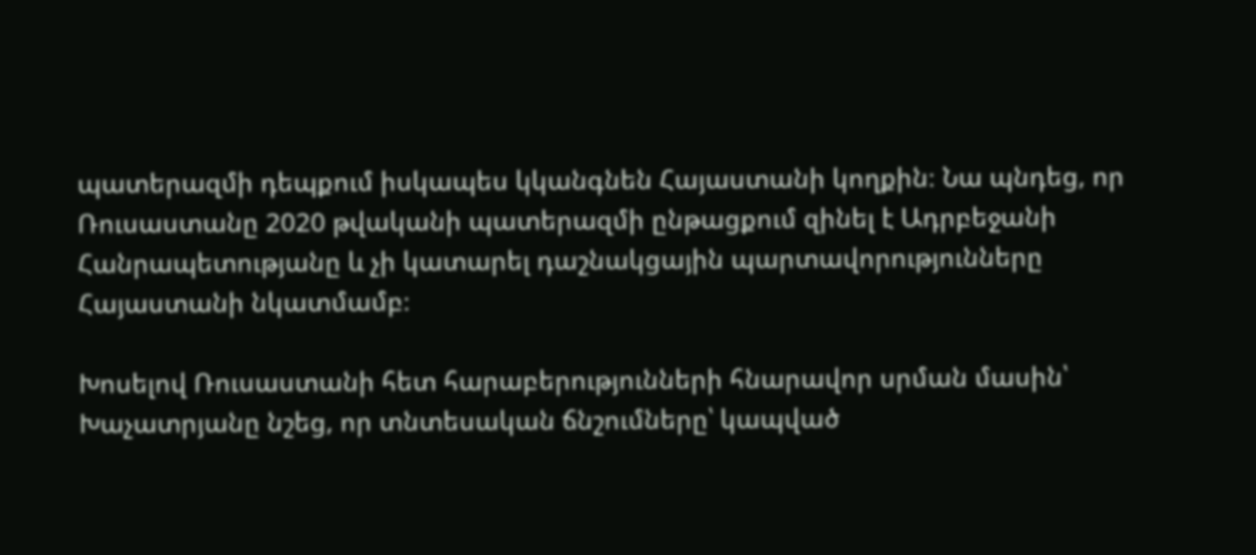պատերազմի դեպքում իսկապես կկանգնեն Հայաստանի կողքին։ Նա պնդեց, որ Ռուսաստանը 2020 թվականի պատերազմի ընթացքում զինել է Ադրբեջանի Հանրապետությանը և չի կատարել դաշնակցային պարտավորությունները Հայաստանի նկատմամբ։

Խոսելով Ռուսաստանի հետ հարաբերությունների հնարավոր սրման մասին՝ Խաչատրյանը նշեց, որ տնտեսական ճնշումները՝ կապված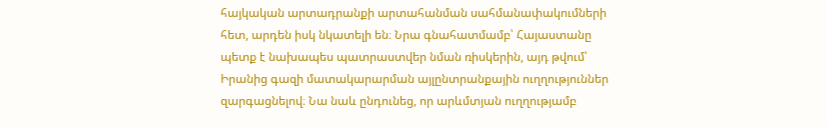հայկական արտադրանքի արտահանման սահմանափակումների հետ, արդեն իսկ նկատելի են։ Նրա գնահատմամբ՝ Հայաստանը պետք է նախապես պատրաստվեր նման ռիսկերին, այդ թվում՝ Իրանից գազի մատակարարման այլընտրանքային ուղղություններ զարգացնելով։ Նա նաև ընդունեց, որ արևմտյան ուղղությամբ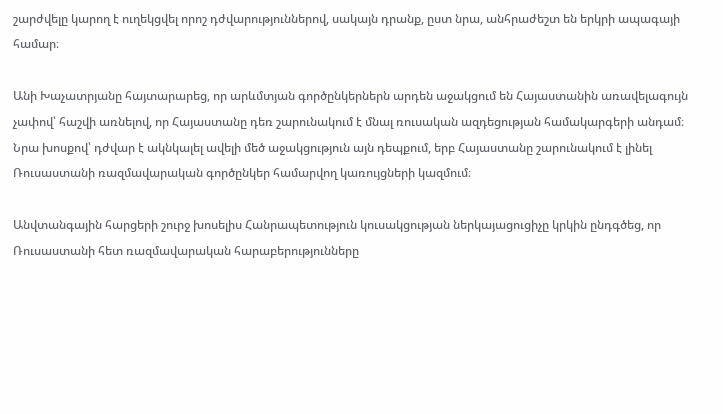շարժվելը կարող է ուղեկցվել որոշ դժվարություններով, սակայն դրանք, ըստ նրա, անհրաժեշտ են երկրի ապագայի համար։

Անի Խաչատրյանը հայտարարեց, որ արևմտյան գործընկերներն արդեն աջակցում են Հայաստանին առավելագույն չափով՝ հաշվի առնելով, որ Հայաստանը դեռ շարունակում է մնալ ռուսական ազդեցության համակարգերի անդամ։ Նրա խոսքով՝ դժվար է ակնկալել ավելի մեծ աջակցություն այն դեպքում, երբ Հայաստանը շարունակում է լինել Ռուսաստանի ռազմավարական գործընկեր համարվող կառույցների կազմում։

Անվտանգային հարցերի շուրջ խոսելիս Հանրապետություն կուսակցության ներկայացուցիչը կրկին ընդգծեց, որ Ռուսաստանի հետ ռազմավարական հարաբերությունները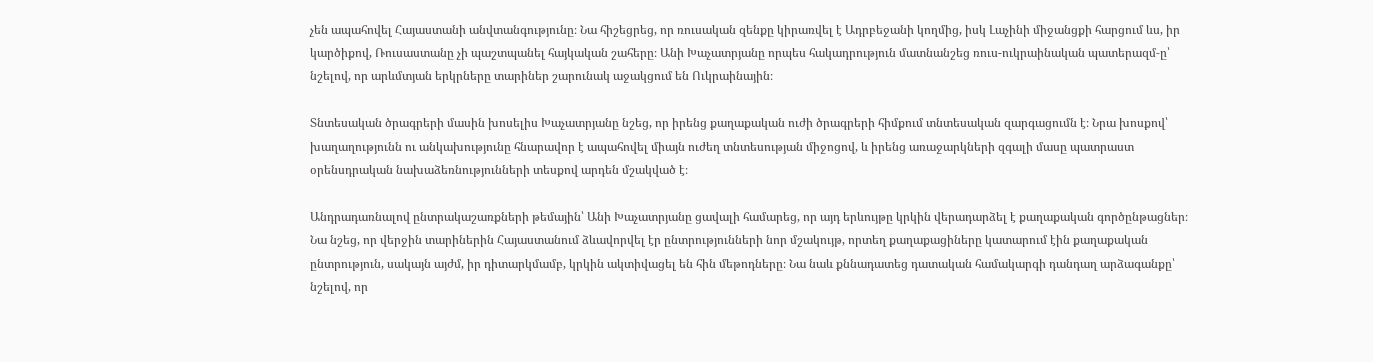չեն ապահովել Հայաստանի անվտանգությունը։ Նա հիշեցրեց, որ ռուսական զենքը կիրառվել է Ադրբեջանի կողմից, իսկ Լաչինի միջանցքի հարցում ևս, իր կարծիքով, Ռուսաստանը չի պաշտպանել հայկական շահերը։ Անի Խաչատրյանը որպես հակադրություն մատնանշեց ռուս-ուկրաինական պատերազմ‑ը՝ նշելով, որ արևմտյան երկրները տարիներ շարունակ աջակցում են Ուկրաինային։

Տնտեսական ծրագրերի մասին խոսելիս Խաչատրյանը նշեց, որ իրենց քաղաքական ուժի ծրագրերի հիմքում տնտեսական զարգացումն է։ Նրա խոսքով՝ խաղաղությունն ու անկախությունը հնարավոր է ապահովել միայն ուժեղ տնտեսության միջոցով, և իրենց առաջարկների զգալի մասը պատրաստ օրենսդրական նախաձեռնությունների տեսքով արդեն մշակված է։

Անդրադառնալով ընտրակաշառքների թեմային՝ Անի Խաչատրյանը ցավալի համարեց, որ այդ երևույթը կրկին վերադարձել է քաղաքական գործընթացներ։ Նա նշեց, որ վերջին տարիներին Հայաստանում ձևավորվել էր ընտրությունների նոր մշակույթ, որտեղ քաղաքացիները կատարում էին քաղաքական ընտրություն, սակայն այժմ, իր դիտարկմամբ, կրկին ակտիվացել են հին մեթոդները։ Նա նաև քննադատեց դատական համակարգի դանդաղ արձագանքը՝ նշելով, որ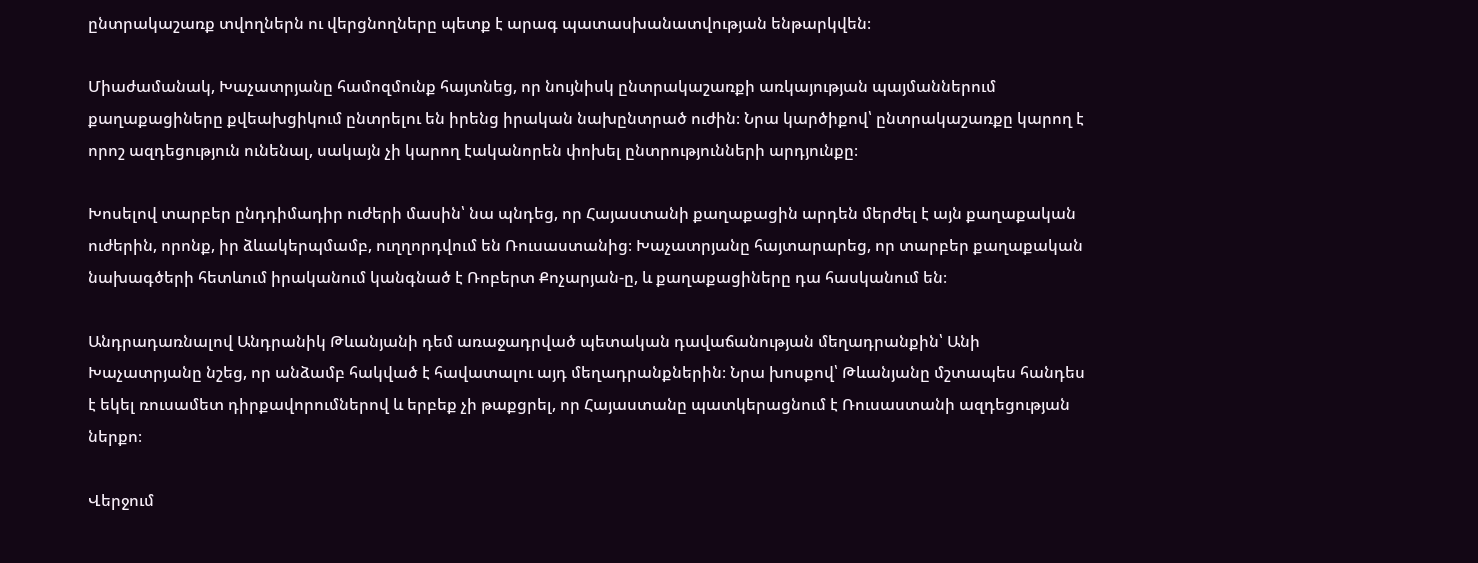ընտրակաշառք տվողներն ու վերցնողները պետք է արագ պատասխանատվության ենթարկվեն։

Միաժամանակ, Խաչատրյանը համոզմունք հայտնեց, որ նույնիսկ ընտրակաշառքի առկայության պայմաններում քաղաքացիները քվեախցիկում ընտրելու են իրենց իրական նախընտրած ուժին։ Նրա կարծիքով՝ ընտրակաշառքը կարող է որոշ ազդեցություն ունենալ, սակայն չի կարող էականորեն փոխել ընտրությունների արդյունքը։

Խոսելով տարբեր ընդդիմադիր ուժերի մասին՝ նա պնդեց, որ Հայաստանի քաղաքացին արդեն մերժել է այն քաղաքական ուժերին, որոնք, իր ձևակերպմամբ, ուղղորդվում են Ռուսաստանից։ Խաչատրյանը հայտարարեց, որ տարբեր քաղաքական նախագծերի հետևում իրականում կանգնած է Ռոբերտ Քոչարյան‑ը, և քաղաքացիները դա հասկանում են։

Անդրադառնալով Անդրանիկ Թևանյանի դեմ առաջադրված պետական դավաճանության մեղադրանքին՝ Անի Խաչատրյանը նշեց, որ անձամբ հակված է հավատալու այդ մեղադրանքներին։ Նրա խոսքով՝ Թևանյանը մշտապես հանդես է եկել ռուսամետ դիրքավորումներով և երբեք չի թաքցրել, որ Հայաստանը պատկերացնում է Ռուսաստանի ազդեցության ներքո։

Վերջում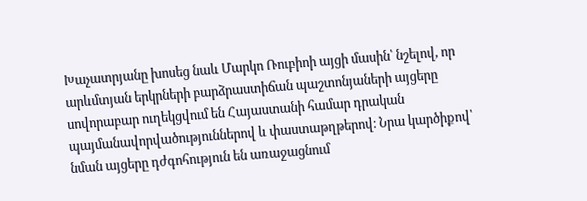Խաչատրյանը խոսեց նաև Մարկո Ռուբիոի այցի մասին՝ նշելով, որ արևմտյան երկրների բարձրաստիճան պաշտոնյաների այցերը սովորաբար ուղեկցվում են Հայաստանի համար դրական պայմանավորվածություններով և փաստաթղթերով։ Նրա կարծիքով՝ նման այցերը դժգոհություն են առաջացնում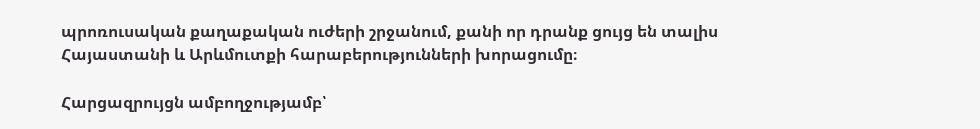պրոռուսական քաղաքական ուժերի շրջանում, քանի որ դրանք ցույց են տալիս Հայաստանի և Արևմուտքի հարաբերությունների խորացումը։

Հարցազրույցն ամբողջությամբ՝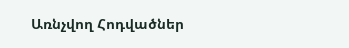Առնչվող Հոդվածներ